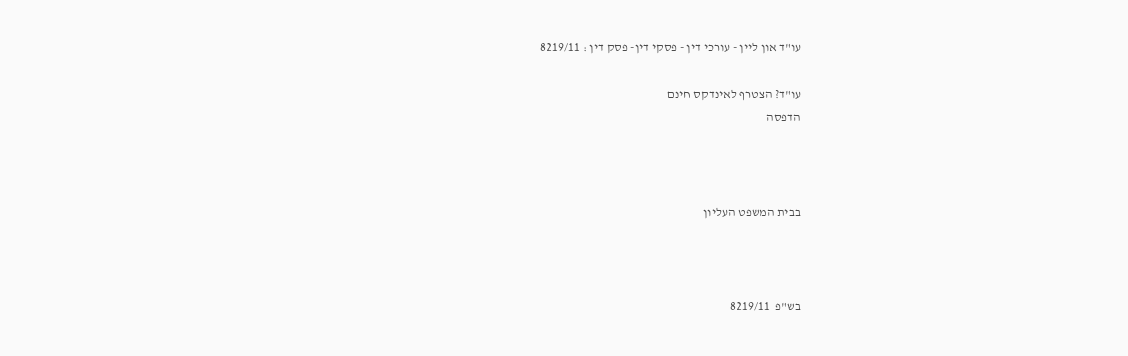עו"ד און ליין - עורכי דין - פסקי דין- פסק דין : 8219/11

עו"ד? הצטרף לאינדקס חינם
הדפסה



בבית המשפט העליון



בש"פ  8219/11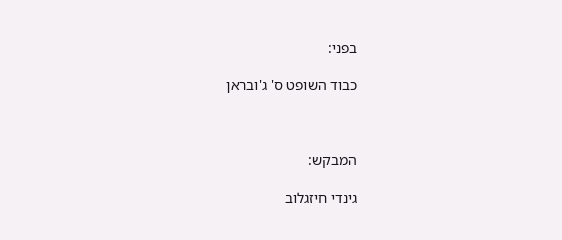בפני:

כבוד השופט ס' ג'ובראן



המבקש:

גינדי חיזגלוב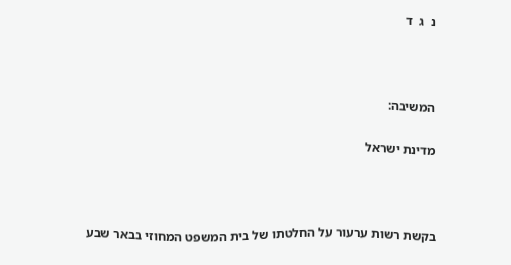נ  ג  ד



המשיבה:

מדינת ישראל



בקשת רשות ערעור על החלטתו של בית המשפט המחוזי בבאר שבע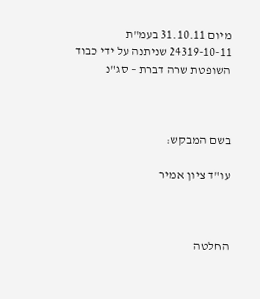מיום 31.10.11 בעמ"ת 24319-10-11 שניתנה על ידי כבוד השופטת שרה דברת – סג"נ



בשם המבקש:

עו"ד ציון אמיר



החלטה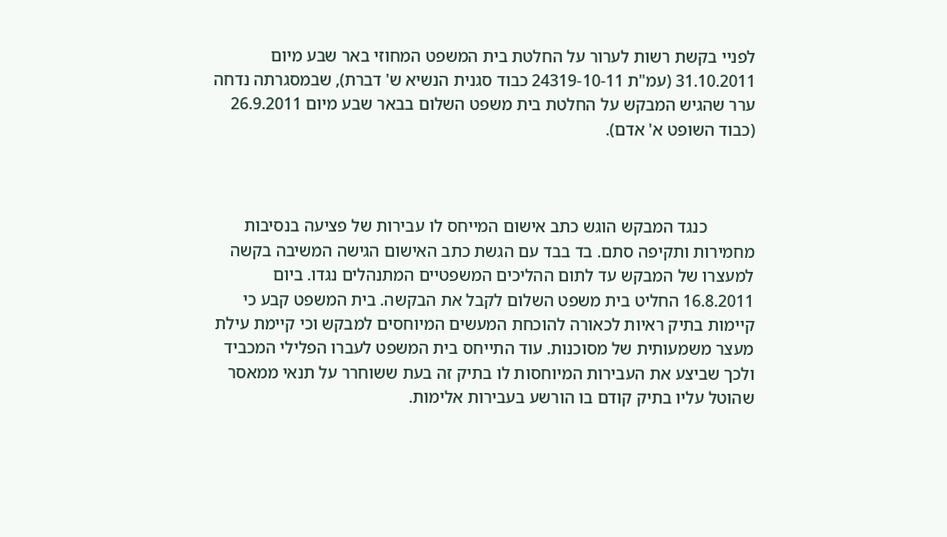לפניי בקשת רשות לערור על החלטת בית המשפט המחוזי באר שבע מיום 31.10.2011 (עמ"ת 24319-10-11 כבוד סגנית הנשיא ש' דברת), שבמסגרתה נדחה ערר שהגיש המבקש על החלטת בית משפט השלום בבאר שבע מיום 26.9.2011 (כבוד השופט א' אדם).



           כנגד המבקש הוגש כתב אישום המייחס לו עבירות של פציעה בנסיבות מחמירות ותקיפה סתם. בד בבד עם הגשת כתב האישום הגישה המשיבה בקשה למעצרו של המבקש עד לתום ההליכים המשפטיים המתנהלים נגדו. ביום 16.8.2011 החליט בית משפט השלום לקבל את הבקשה. בית המשפט קבע כי קיימות בתיק ראיות לכאורה להוכחת המעשים המיוחסים למבקש וכי קיימת עילת מעצר משמעותית של מסוכנות. עוד התייחס בית המשפט לעברו הפלילי המכביד ולכך שביצע את העבירות המיוחסות לו בתיק זה בעת ששוחרר על תנאי ממאסר שהוטל עליו בתיק קודם בו הורשע בעבירות אלימות.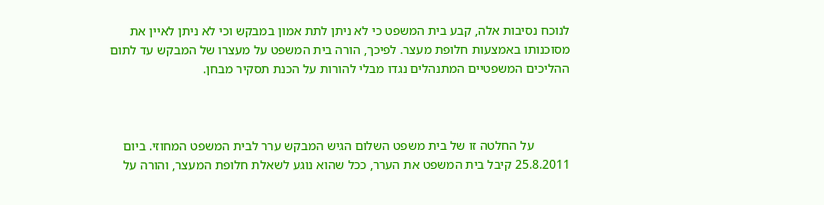לנוכח נסיבות אלה, קבע בית המשפט כי לא ניתן לתת אמון במבקש וכי לא ניתן לאיין את מסוכנותו באמצעות חלופת מעצר. לפיכך, הורה בית המשפט על מעצרו של המבקש עד לתום ההליכים המשפטיים המתנהלים נגדו מבלי להורות על הכנת תסקיר מבחן.



           על החלטה זו של בית משפט השלום הגיש המבקש ערר לבית המשפט המחוזי. ביום 25.8.2011 קיבל בית המשפט את הערר, ככל שהוא נוגע לשאלת חלופת המעצר, והורה על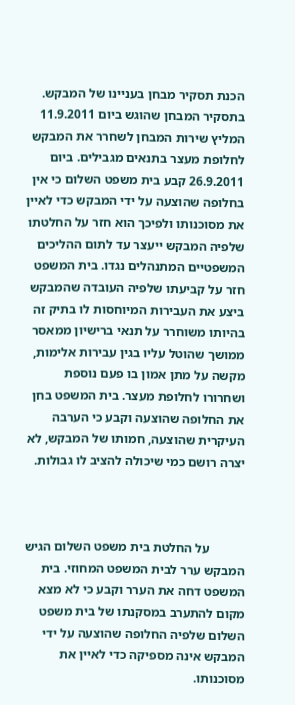הכנת תסקיר מבחן בעניינו של המבקש. בתסקיר המבחן שהוגש ביום 11.9.2011 המליץ שירות המבחן לשחרר את המבקש לחלופת מעצר בתנאים מגבילים. ביום 26.9.2011 קבע בית משפט השלום כי אין בחלופה שהוצעה על ידי המבקש כדי לאיין את מסוכנותו ולפיכך הוא חזר על החלטתו שלפיה המבקש ייעצר עד לתום ההליכים המשפטיים המתנהלים נגדו. בית המשפט חזר על קביעתו שלפיה העובדה שהמבקש ביצע את העבירות המיוחסות לו בתיק זה בהיותו משוחרר על תנאי ברישיון ממאסר ממושך שהוטל עליו בגין עבירות אלימות, מקשה על מתן אמון בו פעם נוספת ושחרורו לחלופת מעצר. בית המשפט בחן את החלופה שהוצעה וקבע כי הערבה העיקרית שהוצעה, חמותו של המבקש, לא יצרה רושם כמי שיכולה להציב לו גבולות.



           על החלטת בית משפט השלום הגיש המבקש ערר לבית המשפט המחוזי. בית המשפט דחה את הערר וקבע כי לא מצא מקום להתערב במסקנתו של בית משפט השלום שלפיה החלופה שהוצעה על ידי המבקש אינה מספיקה כדי לאיין את מסוכנותו.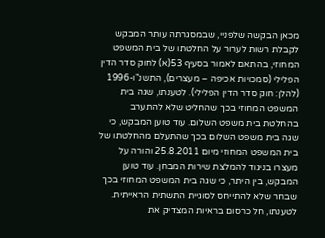מכאן הבקשה שלפניי, שבמסגרתה עותר המבקש לקבלת רשות לערור על החלטתו של בית המשפט המחוזי, בהתאם לאמור בסעיף 53(א) לחוק סדר הדין הפלילי (סמכויות אכיפה – מעצרים), התשנ"ו-1996 (להלן: חוק סדר הדין הפלילי). לטענתו, שגה בית המשפט המחוזי בכך שהחליט שלא להתערב בהחלטת בית משפט השלום. עוד טוען המבקש, כי שגה בית משפט השלום בכך שהתעלם מהחלטתו של בית המשפט המחוזי מיום 25.8.2011 והורה על מעצרו בניגוד להמלצת שירות המבחן. עוד טוען המבקש, בין היתר, כי שגה בית המשפט המחוזי בכך שבחר שלא להתייחס לסוגיית התשתית הראייתית. לטענתו, חל כרסום בראיות המצדיק את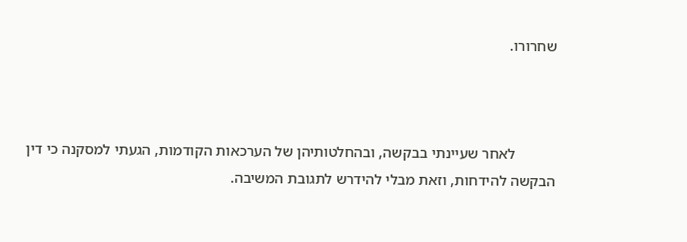שחרורו.



           לאחר שעיינתי בבקשה, ובהחלטותיהן של הערכאות הקודמות, הגעתי למסקנה כי דין הבקשה להידחות, וזאת מבלי להידרש לתגובת המשיבה.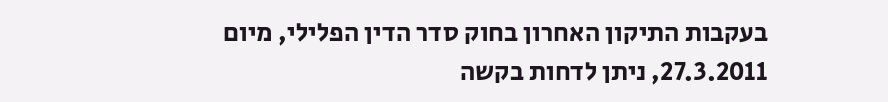בעקבות התיקון האחרון בחוק סדר הדין הפלילי, מיום 27.3.2011, ניתן לדחות בקשה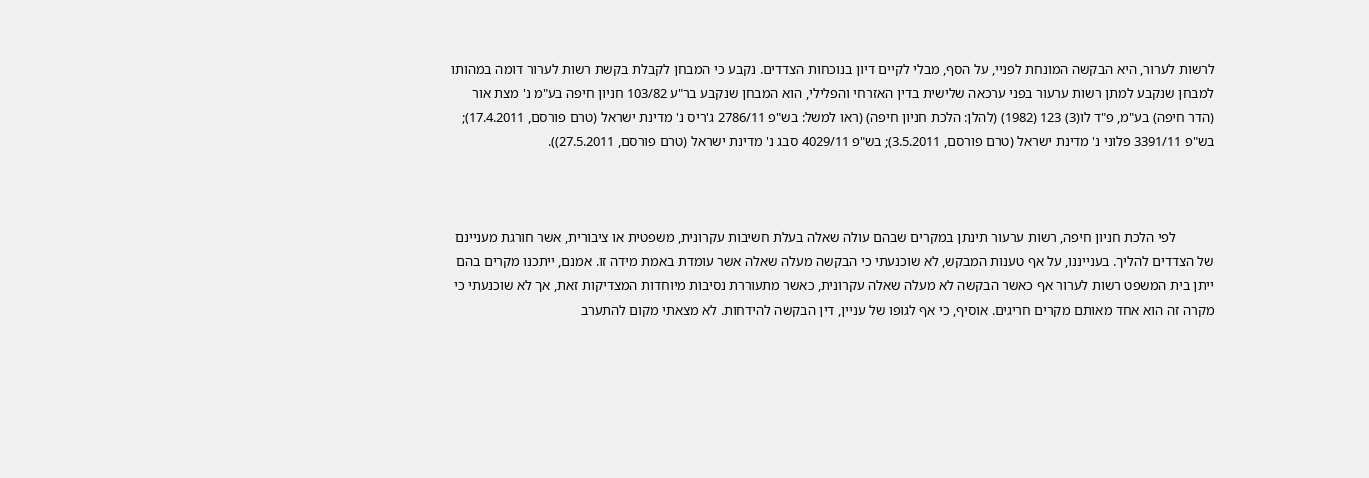לרשות לערור, היא הבקשה המונחת לפניי, על הסף, מבלי לקיים דיון בנוכחות הצדדים. נקבע כי המבחן לקבלת בקשת רשות לערור דומה במהותו למבחן שנקבע למתן רשות ערעור בפני ערכאה שלישית בדין האזרחי והפלילי, הוא המבחן שנקבע בר"ע 103/82 חניון חיפה בע"מ נ' מצת אור (הדר חיפה) בע"מ, פ"ד לו(3) 123 (1982) (להלן: הלכת חניון חיפה) (ראו למשל: בש"פ 2786/11 ג'ריס נ' מדינת ישראל (טרם פורסם, 17.4.2011); בש"פ 3391/11 פלוני נ' מדינת ישראל (טרם פורסם, 3.5.2011); בש"פ 4029/11 סבג נ' מדינת ישראל (טרם פורסם, 27.5.2011)).



           לפי הלכת חניון חיפה, רשות ערעור תינתן במקרים שבהם עולה שאלה בעלת חשיבות עקרונית, משפטית או ציבורית, אשר חורגת מעניינם של הצדדים להליך. בענייננו, על אף טענות המבקש, לא שוכנעתי כי הבקשה מעלה שאלה אשר עומדת באמת מידה זו. אמנם, ייתכנו מקרים בהם ייתן בית המשפט רשות לערור אף כאשר הבקשה לא מעלה שאלה עקרונית, כאשר מתעוררת נסיבות מיוחדות המצדיקות זאת, אך לא שוכנעתי כי מקרה זה הוא אחד מאותם מקרים חריגים. אוסיף, כי אף לגופו של עניין, דין הבקשה להידחות. לא מצאתי מקום להתערב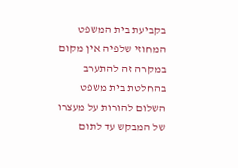בקביעת בית המשפט המחוזי שלפיה אין מקום במקרה זה להתערב בהחלטת בית משפט השלום להורות על מעצרו של המבקש עד לתום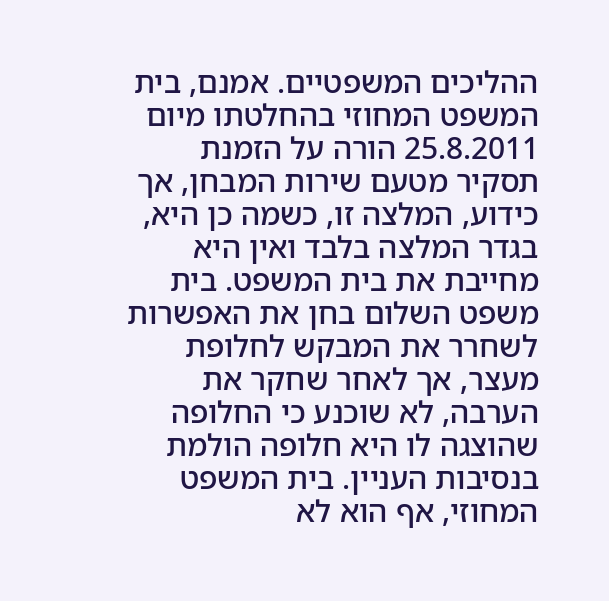ההליכים המשפטיים. אמנם, בית המשפט המחוזי בהחלטתו מיום 25.8.2011 הורה על הזמנת תסקיר מטעם שירות המבחן, אך כידוע, המלצה זו, כשמה כן היא, בגדר המלצה בלבד ואין היא מחייבת את בית המשפט. בית משפט השלום בחן את האפשרות לשחרר את המבקש לחלופת מעצר, אך לאחר שחקר את הערבה, לא שוכנע כי החלופה שהוצגה לו היא חלופה הולמת בנסיבות העניין. בית המשפט המחוזי, אף הוא לא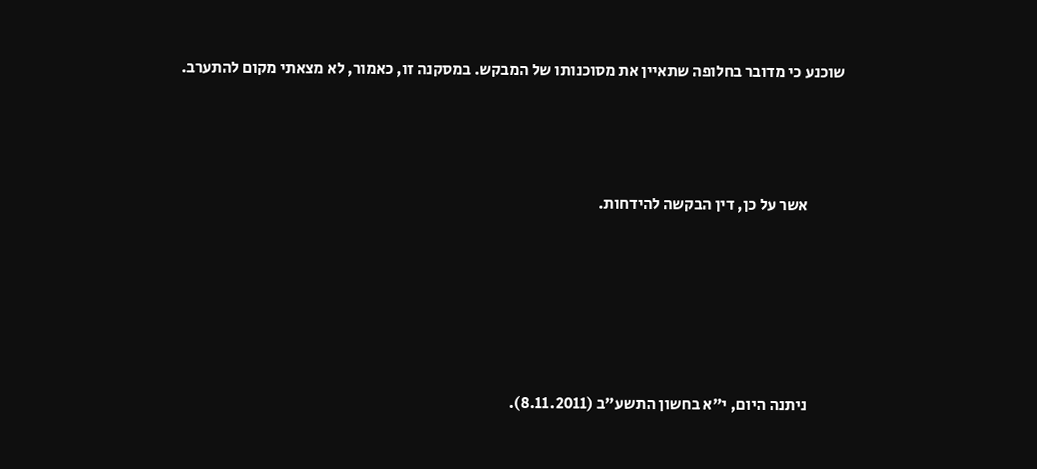שוכנע כי מדובר בחלופה שתאיין את מסוכנותו של המבקש. במסקנה זו, כאמור, לא מצאתי מקום להתערב.



           אשר על כן, דין הבקשה להידחות.





           ניתנה היום, י"א בחשון התשע"ב (8.11.2011).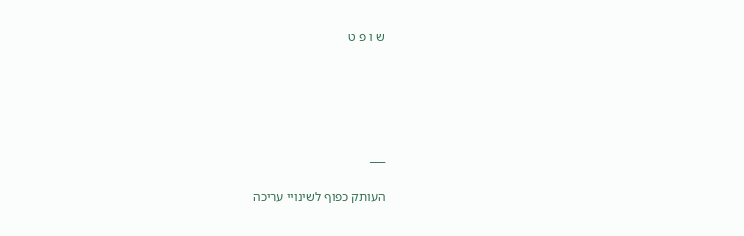ש ו פ ט





___

העותק כפוף לשינויי עריכה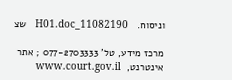וניסוח.   11082190_H01.doc   שצ

מרכז מידע, טל' 077-2703333 ; אתר אינטרנט,  www.court.gov.il